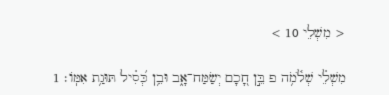< מִשְׁלֵי 10 >

מִשְׁלֵ֗י שְׁלֹ֫מֹ֥ה פ בֵּ֣ן חָ֭כָם יְשַׂמַּח־אָ֑ב וּבֵ֥ן כְּ֝סִ֗יל תּוּגַ֥ת אִמּֽוֹ׃ 1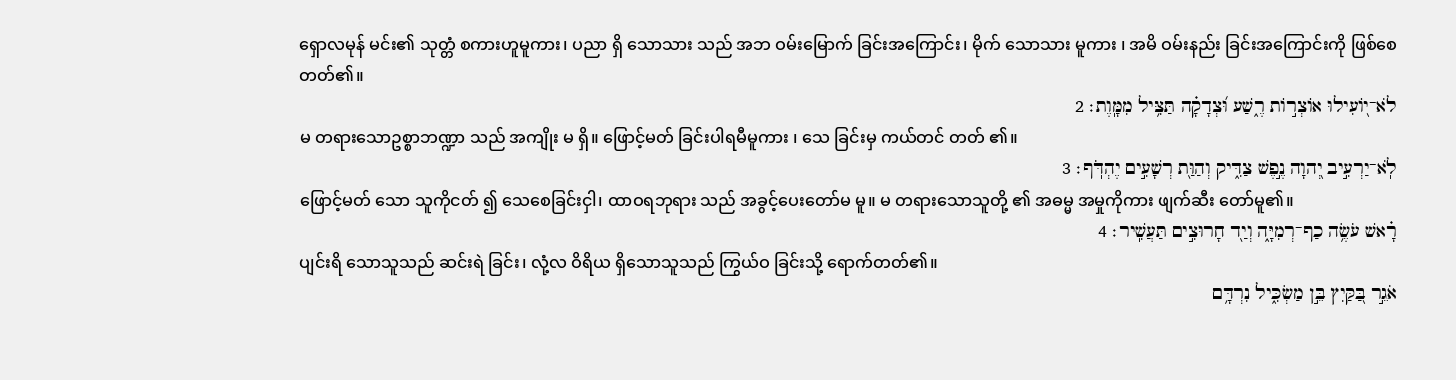ရှောလမုန် မင်း၏ သုတ္တံ စကားဟူမူကား၊ ပညာ ရှိ သောသား သည် အဘ ဝမ်းမြောက် ခြင်းအကြောင်း၊ မိုက် သောသား မူကား ၊ အမိ ဝမ်းနည်း ခြင်းအကြောင်းကို ဖြစ်စေတတ်၏။
לֹא־י֭וֹעִילוּ אוֹצְר֣וֹת רֶ֑שַׁע וּ֝צְדָקָ֗ה תַּצִּ֥יל מִמָּֽוֶת׃ 2
မ တရားသောဥစ္စာဘဏ္ဍာ သည် အကျိုး မ ရှိ။ ဖြောင့်မတ် ခြင်းပါရမီမူကား ၊ သေ ခြင်းမှ ကယ်တင် တတ် ၏။
לֹֽא־יַרְעִ֣יב יְ֭הוָה נֶ֣פֶשׁ צַדִּ֑יק וְהַוַּ֖ת רְשָׁעִ֣ים יֶהְדֹּֽף׃ 3
ဖြောင့်မတ် သော သူကိုငတ် ၍ သေစေခြင်းငှါ၊ ထာဝရဘုရား သည် အခွင့်ပေးတော်မ မူ။ မ တရားသောသူတို့ ၏ အဓမ္မ အမှုကိုကား ဖျက်ဆီး တော်မူ၏။
רָ֗אשׁ עֹשֶׂ֥ה כַף־רְמִיָּ֑ה וְיַ֖ד חָרוּצִ֣ים תַּעֲשִֽׁיר׃ 4
ပျင်းရိ သောသူသည် ဆင်းရဲ ခြင်း၊ လုံ့လ ဝိရိယ ရှိသောသူသည် ကြွယ်ဝ ခြင်းသို့ ရောက်တတ်၏။
אֹגֵ֣ר בַּ֭קַּיִץ בֵּ֣ן מַשְׂכִּ֑יל נִרְדָּ֥ם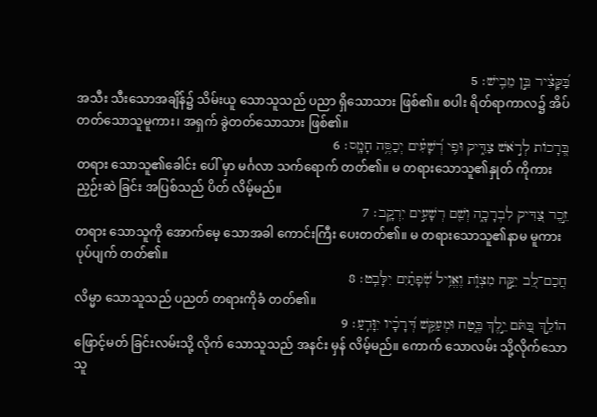בַּ֝קָּצִ֗יר בֵּ֣ן מֵבִֽישׁ׃ 5
အသီး သီးသောအချိန်၌ သိမ်းယူ သောသူသည် ပညာ ရှိသောသား ဖြစ်၏။ စပါး ရိတ်ရာကာလ၌ အိပ် တတ်သောသူမူကား၊ အရှက် ခွဲတတ်သောသား ဖြစ်၏။
בְּ֭רָכוֹת לְרֹ֣אשׁ צַדִּ֑יק וּפִ֥י רְ֝שָׁעִ֗ים יְכַסֶּ֥ה חָמָֽס׃ 6
တရား သောသူ၏ခေါင်း ပေါ် မှာ မင်္ဂလာ သက်ရောက် တတ်၏။ မ တရားသောသူ၏နှုတ် ကိုကား ညှဉ်းဆဲ ခြင်း အပြစ်သည် ပိတ် လိမ့်မည်။
זֵ֣כֶר צַ֭דִּיק לִבְרָכָ֑ה וְשֵׁ֖ם רְשָׁעִ֣ים יִרְקָֽב׃ 7
တရား သောသူကို အောက်မေ့ သောအခါ ကောင်းကြီး ပေးတတ်၏။ မ တရားသောသူ၏နာမ မူကား ပုပ်ပျက် တတ်၏။
חֲכַם־לֵ֭ב יִקַּ֣ח מִצְוֺ֑ת וֶאֱוִ֥יל שְׂ֝פָתַ֗יִם יִלָּבֵֽט׃ 8
လိမ္မာ သောသူသည် ပညတ် တရားကိုခံ တတ်၏။
הוֹלֵ֣ךְ בַּ֭תֹּם יֵ֣לֶךְ בֶּ֑טַח וּמְעַקֵּ֥שׁ דְּ֝רָכָ֗יו יִוָּדֵֽעַ׃ 9
ဖြောင့်မတ် ခြင်းလမ်းသို့ လိုက် သောသူသည် အနင်း မှန် လိမ့်မည်။ ကောက် သောလမ်း သို့လိုက်သော သူ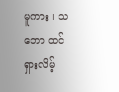မူကား ၊ သဘော ထင်ရှားလိမ့်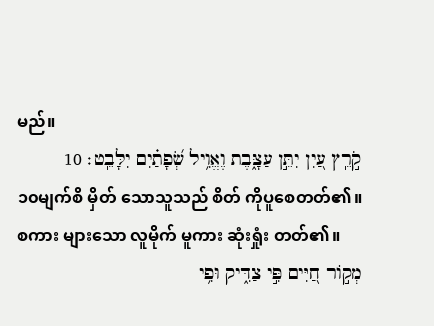မည်။
קֹ֣רֵֽץ עַ֭יִן יִתֵּ֣ן עַצָּ֑בֶת וֶאֱוִ֥יל שְׂ֝פָתַ֗יִם יִלָּבֵֽט׃ 10
၁၀မျက်စိ မှိတ် သောသူသည် စိတ် ကိုပူစေတတ်၏။ စကား များသော လူမိုက် မူကား ဆုံးရှုံး တတ်၏။
מְק֣וֹר חַ֭יִּים פִּ֣י צַדִּ֑יק וּפִ֥י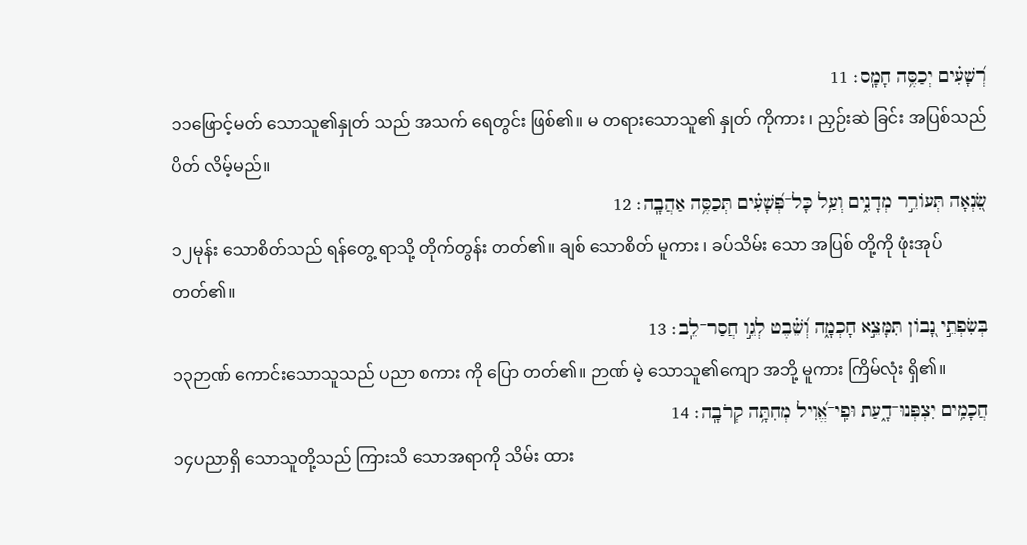רְ֝שָׁעִ֗ים יְכַסֶּ֥ה חָמָֽס׃ 11
၁၁ဖြောင့်မတ် သောသူ၏နှုတ် သည် အသက် ရေတွင်း ဖြစ်၏။ မ တရားသောသူ၏ နှုတ် ကိုကား ၊ ညှဉ်းဆဲ ခြင်း အပြစ်သည် ပိတ် လိမ့်မည်။
שִׂ֭נְאָה תְּעוֹרֵ֣ר מְדָנִ֑ים וְעַ֥ל כָּל־פְּ֝שָׁעִ֗ים תְּכַסֶּ֥ה אַהֲבָֽה׃ 12
၁၂မုန်း သောစိတ်သည် ရန်တွေ့ ရာသို့ တိုက်တွန်း တတ်၏။ ချစ် သောစိတ် မူကား ၊ ခပ်သိမ်း သော အပြစ် တို့ကို ဖုံးအုပ် တတ်၏။
בְּשִׂפְתֵ֣י נָ֭בוֹן תִּמָּצֵ֣א חָכְמָ֑ה וְ֝שֵׁ֗בֶט לְגֵ֣ו חֲסַר־לֵֽב׃ 13
၁၃ဉာဏ် ကောင်းသောသူသည် ပညာ စကား ကို ပြော တတ်၏။ ဉာဏ် မဲ့ သောသူ၏ကျော အဘို့ မူကား ကြိမ်လုံး ရှိ၏။
חֲכָמִ֥ים יִצְפְּנוּ־דָ֑עַת וּפִֽי־אֱ֝וִיל מְחִתָּ֥ה קְרֹבָֽה׃ 14
၁၄ပညာရှိ သောသူတို့သည် ကြားသိ သောအရာကို သိမ်း ထား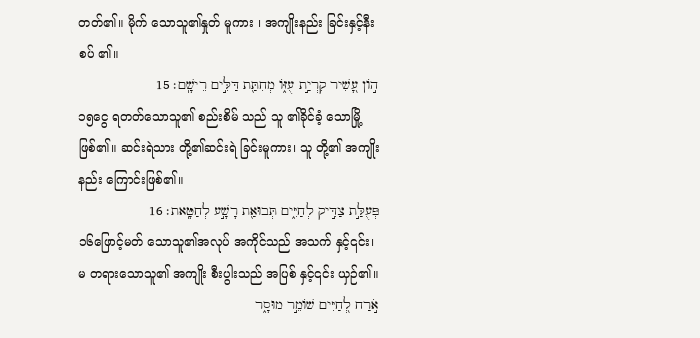တတ်၏။ မိုက် သောသူ၏နှုတ် မူကား ၊ အကျိုးနည်း ခြင်းနှင့်နီးစပ် ၏။
ה֣וֹן עָ֭שִׁיר קִרְיַ֣ת עֻזּ֑וֹ מְחִתַּ֖ת דַּלִּ֣ים רֵישָֽׁם׃ 15
၁၅ငွေ ရတတ်သောသူ၏ စည်းစိမ် သည် သူ ၏ခိုင်ခံ့ သောမြို့ ဖြစ်၏။ ဆင်းရဲသား တို့၏ဆင်းရဲ ခြင်းမူကား၊ သူ တို့၏ အကျိုးနည်း ကြောင်းဖြစ်၏။
פְּעֻלַּ֣ת צַדִּ֣יק לְחַיִּ֑ים תְּבוּאַ֖ת רָשָׁ֣ע לְחַטָּֽאת׃ 16
၁၆ဖြောင့်မတ် သောသူ၏အလုပ် အကိုင်သည် အသက် နှင့်၎င်း၊ မ တရားသောသူ၏ အကျိုး စီးပွါးသည် အပြစ် နှင့်၎င်း ယှဉ်၏။
אֹ֣רַח לְ֭חַיִּים שׁוֹמֵ֣ר מוּסָ֑ר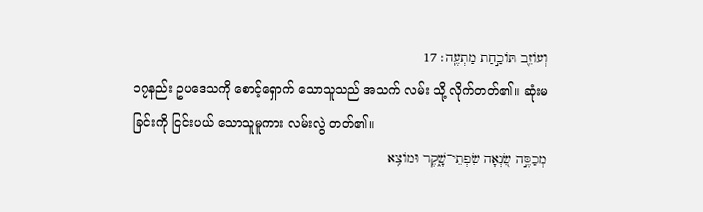וְעוֹזֵ֖ב תּוֹכַ֣חַת מַתְעֶֽה׃ 17
၁၇နည်း ဥပဒေသကို စောင့်ရှောက် သောသူသည် အသက် လမ်း သို့ လိုက်တတ်၏။ ဆုံးမ ခြင်းကို ငြင်းပယ် သောသူမူကား လမ်းလွဲ တတ်၏။
מְכַסֶּ֣ה שִׂ֭נְאָה שִׂפְתֵי־שָׁ֑קֶר וּמוֹצִ֥א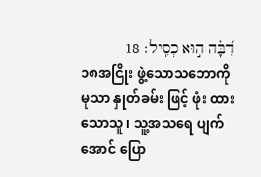דִ֝בָּ֗ה ה֣וּא כְסִֽיל׃ 18
၁၈အငြိုး ဖွဲ့သောသဘောကို မုသာ နှုတ်ခမ်း ဖြင့် ဖုံး ထားသောသူ၊ သူ့အသရေ ပျက်အောင် ပြော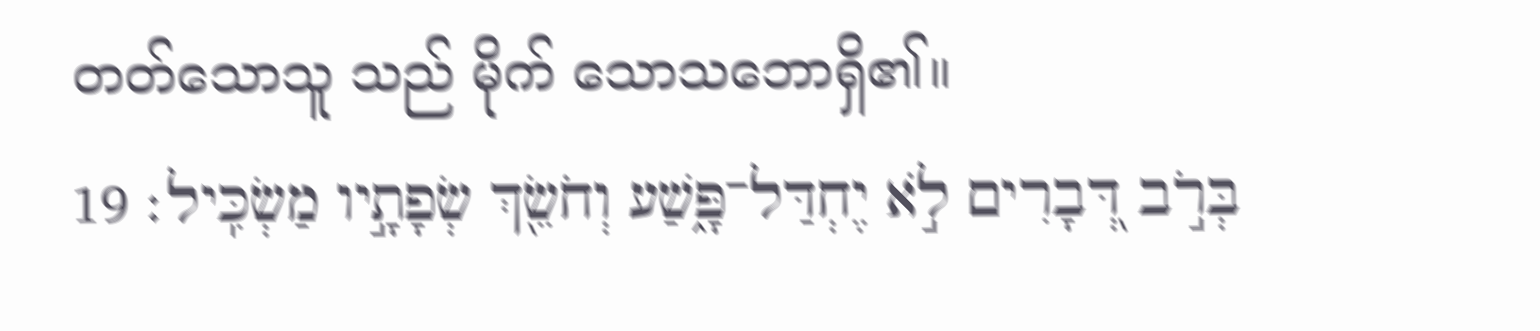တတ်သောသူ သည် မိုက် သောသဘောရှိ၏။
בְּרֹ֣ב דְּ֭בָרִים לֹ֣א יֶחְדַּל־פָּ֑שַׁע וְחֹשֵׂ֖ךְ שְׂפָתָ֣יו מַשְׂכִּֽיל׃ 19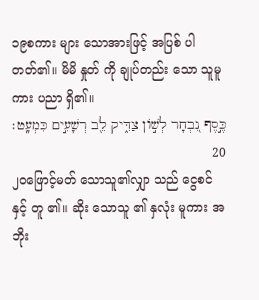၁၉စကား များ သောအားဖြင့် အပြစ် ပါ တတ်၏။ မိမိ နှုတ် ကို ချုပ်တည်း သော သူမူကား ပညာ ရှိ၏။
כֶּ֣סֶף נִ֭בְחָר לְשׁ֣וֹן צַדִּ֑יק לֵ֖ב רְשָׁעִ֣ים כִּמְעָֽט׃ 20
၂၀ဖြောင့်မတ် သောသူ၏လျှာ သည် ငွေစင် နှင့် တူ ၏။ ဆိုး သောသူ ၏ နှလုံး မူကား အဘိုး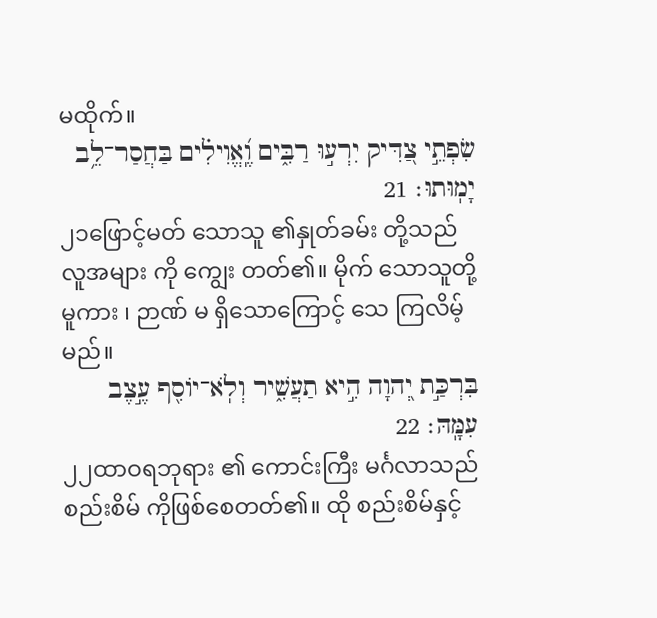မထိုက်။
שִׂפְתֵ֣י צַ֭דִּיק יִרְע֣וּ רַבִּ֑ים וֶֽ֝אֱוִילִ֗ים בַּחֲסַר־לֵ֥ב יָמֽוּתוּ׃ 21
၂၁ဖြောင့်မတ် သောသူ ၏နှုတ်ခမ်း တို့သည် လူအများ ကို ကျွေး တတ်၏။ မိုက် သောသူတို့မူကား ၊ ဉာဏ် မ ရှိသောကြောင့် သေ ကြလိမ့်မည်။
בִּרְכַּ֣ת יְ֭הוָה הִ֣יא תַעֲשִׁ֑יר וְלֹֽא־יוֹסִ֖ף עֶ֣צֶב עִמָּֽהּ׃ 22
၂၂ထာဝရဘုရား ၏ ကောင်းကြီး မင်္ဂလာသည် စည်းစိမ် ကိုဖြစ်စေတတ်၏။ ထို စည်းစိမ်နှင့်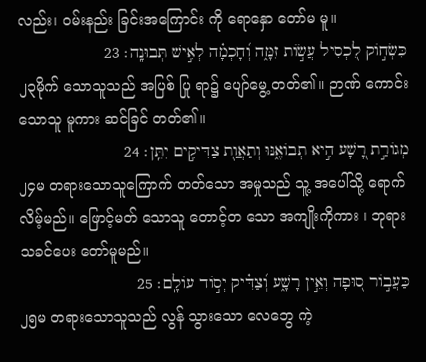လည်း၊ ဝမ်းနည်း ခြင်းအကြောင်း ကို ရောနှော တော်မ မူ။
כִּשְׂח֣וֹק לִ֭כְסִיל עֲשׂ֣וֹת זִמָּ֑ה וְ֝חָכְמָ֗ה לְאִ֣ישׁ תְּבוּנָֽה׃ 23
၂၃မိုက် သောသူသည် အပြစ် ပြု ရာ၌ ပျော်မွေ့ တတ်၏။ ဉာဏ် ကောင်းသောသူ မူကား ဆင်ခြင် တတ်၏။
מְגוֹרַ֣ת רָ֭שָׁע הִ֣יא תְבוֹאֶ֑נּוּ וְתַאֲוַ֖ת צַדִּיקִ֣ים יִתֵּֽן׃ 24
၂၄မ တရားသောသူကြောက် တတ်သော အမှုသည် သူ့ အပေါ်သို့ ရောက် လိမ့်မည်။ ဖြောင့်မတ် သောသူ တောင့်တ သော အကျိုးကိုကား ၊ ဘုရားသခင်ပေး တော်မူမည်။
כַּעֲב֣וֹר ס֭וּפָה וְאֵ֣ין רָשָׁ֑ע וְ֝צַדִּ֗יק יְס֣וֹד עוֹלָֽם׃ 25
၂၅မ တရားသောသူသည် လွန် သွားသော လေဘွေ ကဲ့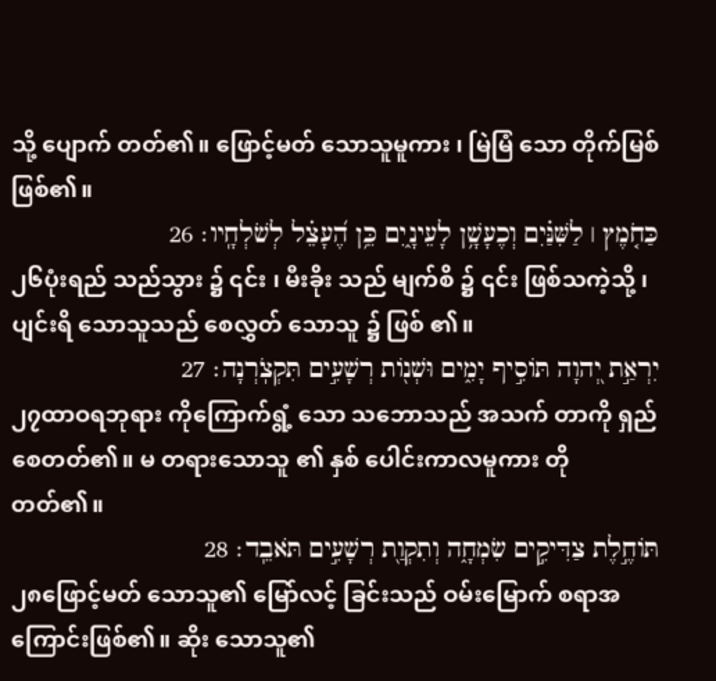သို့ ပျောက် တတ်၏။ ဖြောင့်မတ် သောသူမူကား ၊ မြဲမြံ သော တိုက်မြစ် ဖြစ်၏။
כַּחֹ֤מֶץ ׀ לַשִּׁנַּ֗יִם וְכֶעָשָׁ֥ן לָעֵינָ֑יִם כֵּ֥ן הֶ֝עָצֵ֗ל לְשֹׁלְחָֽיו׃ 26
၂၆ပုံးရည် သည်သွား ၌ ၎င်း ၊ မီးခိုး သည် မျက်စိ ၌ ၎င်း ဖြစ်သကဲ့သို့ ၊ ပျင်းရိ သောသူသည် စေလွှတ် သောသူ ၌ ဖြစ် ၏။
יִרְאַ֣ת יְ֭הוָה תּוֹסִ֣יף יָמִ֑ים וּשְׁנ֖וֹת רְשָׁעִ֣ים תִּקְצֹֽרְנָה׃ 27
၂၇ထာဝရဘုရား ကိုကြောက်ရွံ့ သော သဘောသည် အသက် တာကို ရှည် စေတတ်၏။ မ တရားသောသူ ၏ နှစ် ပေါင်းကာလမူကား တို တတ်၏။
תּוֹחֶ֣לֶת צַדִּיקִ֣ים שִׂמְחָ֑ה וְתִקְוַ֖ת רְשָׁעִ֣ים תֹּאבֵֽד׃ 28
၂၈ဖြောင့်မတ် သောသူ၏ မြော်လင့် ခြင်းသည် ဝမ်းမြောက် စရာအကြောင်းဖြစ်၏။ ဆိုး သောသူ၏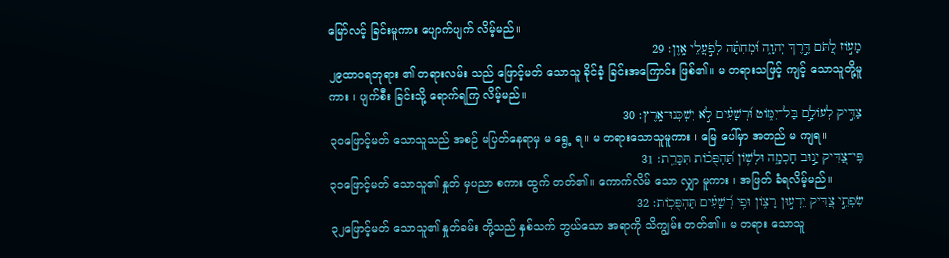မြော်လင့် ခြင်းမူကား ပျောက်ပျက် လိမ့်မည်။
מָע֣וֹז לַ֭תֹּם דֶּ֣רֶךְ יְהוָ֑ה וּ֝מְחִתָּ֗ה לְפֹ֣עֲלֵי אָֽוֶן׃ 29
၂၉ထာဝရဘုရား ၏ တရားလမ်း သည် ဖြောင့်မတ် သောသူ ခိုင်ခံ့ ခြင်းအကြောင်း ဖြစ်၏။ မ တရားသဖြင့် ကျင့် သောသူတို့မူကား ၊ ပျက်စီး ခြင်းသို့ ရောက်ရကြ လိမ့်မည်။
צַדִּ֣יק לְעוֹלָ֣ם בַּל־יִמּ֑וֹט וּ֝רְשָׁעִ֗ים לֹ֣א יִשְׁכְּנוּ־אָֽרֶץ׃ 30
၃၀ဖြောင့်မတ် သောသူသည် အစဉ် မပြတ်နေရာမှ မ ရွေ့ ရ။ မ တရားသောသူမူကား ၊ မြေ ပေါ်မှာ အတည် မ ကျရ။
פִּֽי־צַ֭דִּיק יָנ֣וּב חָכְמָ֑ה וּלְשׁ֥וֹן תַּ֝הְפֻּכ֗וֹת תִּכָּרֵֽת׃ 31
၃၁ဖြောင့်မတ် သောသူ၏ နှုတ် မှပညာ စကား ထွက် တတ်၏။ ကောက်လိမ် သော လျှာ မူကား ၊ အဖြတ် ခံရလိမ့်မည်။
שִׂפְתֵ֣י צַ֭דִּיק יֵדְע֣וּן רָצ֑וֹן וּפִ֥י רְ֝שָׁעִ֗ים תַּהְפֻּכֽוֹת׃ 32
၃၂ဖြောင့်မတ် သောသူ၏ နှုတ်ခမ်း တို့သည် နှစ်သက် ဘွယ်သော အရာကို သိကျွမ်း တတ်၏။ မ တရား သောသူ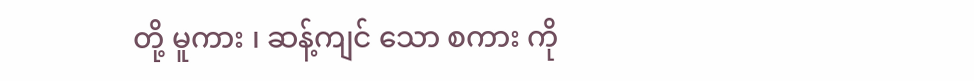တို့ မူကား ၊ ဆန့်ကျင် သော စကား ကို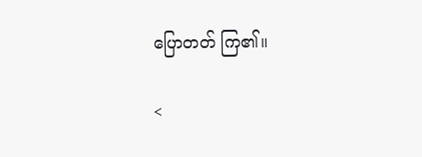ပြောတတ် ကြ၏။

<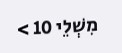מִשְׁלֵי 10 >